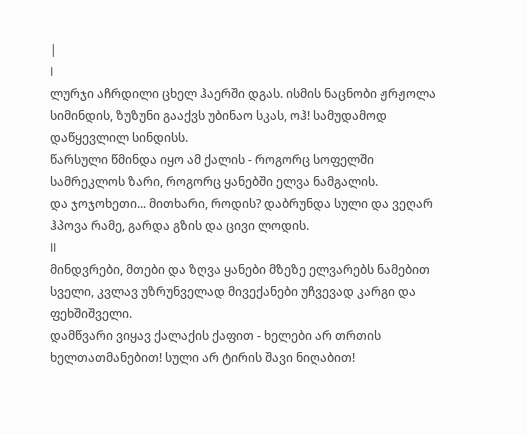|
I
ლურჯი აჩრდილი ცხელ ჰაერში დგას. ისმის ნაცნობი ჟრჟოლა სიმინდის, ზუზუნი გააქვს უბინაო სკას, ოჰ! სამუდამოდ დაწყევლილ სინდისს.
წარსული წმინდა იყო ამ ქალის - როგორც სოფელში სამრეკლოს ზარი, როგორც ყანებში ელვა ნამგალის.
და ჯოჯოხეთი... მითხარი, როდის? დაბრუნდა სული და ვეღარ ჰპოვა რამე, გარდა გზის და ცივი ლოდის.
II
მინდვრები, მთები და ზღვა ყანები მზეზე ელვარებს ნამებით სველი, კვლავ უზრუნველად მივექანები უჩვევად კარგი და ფეხშიშველი.
დამწვარი ვიყავ ქალაქის ქაფით - ხელები არ თრთის ხელთათმანებით! სული არ ტირის შავი ნიღაბით!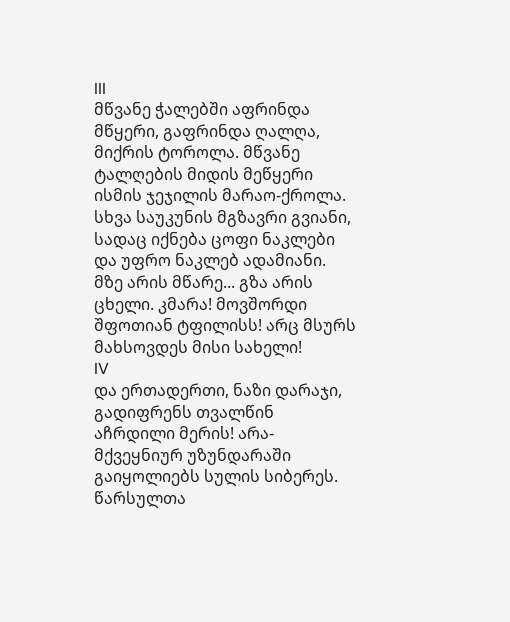III
მწვანე ჭალებში აფრინდა მწყერი, გაფრინდა ღალღა, მიქრის ტოროლა. მწვანე ტალღების მიდის მეწყერი ისმის ჯეჯილის მარაო-ქროლა.
სხვა საუკუნის მგზავრი გვიანი, სადაც იქნება ცოფი ნაკლები და უფრო ნაკლებ ადამიანი.
მზე არის მწარე... გზა არის ცხელი. კმარა! მოვშორდი შფოთიან ტფილისს! არც მსურს მახსოვდეს მისი სახელი!
IV
და ერთადერთი, ნაზი დარაჯი, გადიფრენს თვალწინ აჩრდილი მერის! არა-მქვეყნიურ უზუნდარაში გაიყოლიებს სულის სიბერეს.
წარსულთა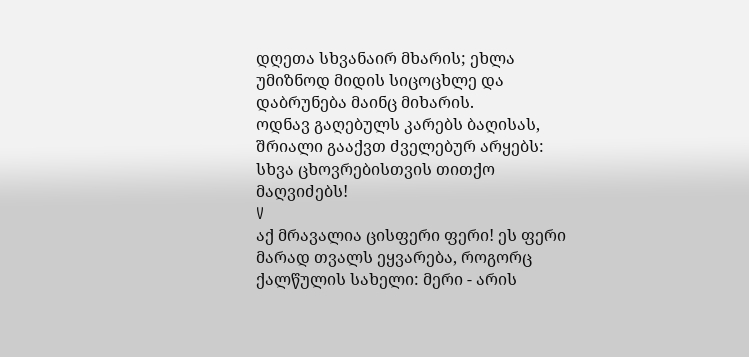დღეთა სხვანაირ მხარის; ეხლა უმიზნოდ მიდის სიცოცხლე და დაბრუნება მაინც მიხარის.
ოდნავ გაღებულს კარებს ბაღისას, შრიალი გააქვთ ძველებურ არყებს: სხვა ცხოვრებისთვის თითქო მაღვიძებს!
V
აქ მრავალია ცისფერი ფერი! ეს ფერი მარად თვალს ეყვარება, როგორც ქალწულის სახელი: მერი - არის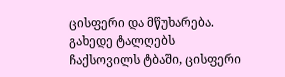ცისფერი და მწუხარება.
გახედე ტალღებს ჩაქსოვილს ტბაში, ცისფერი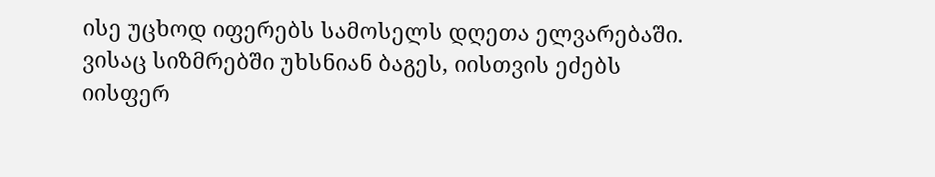ისე უცხოდ იფერებს სამოსელს დღეთა ელვარებაში.
ვისაც სიზმრებში უხსნიან ბაგეს, იისთვის ეძებს იისფერ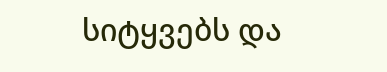სიტყვებს და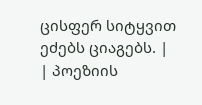ცისფერ სიტყვით ეძებს ციაგებს. |
| პოეზიის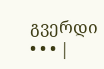გვერდი • • • |